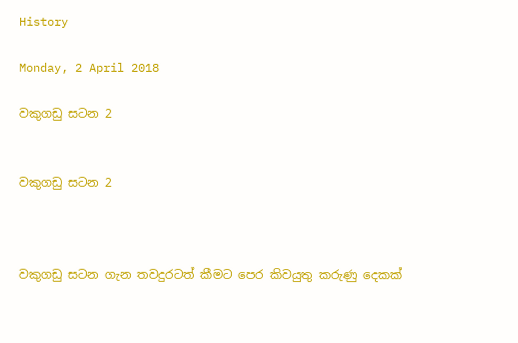History

Monday, 2 April 2018

වකුගඩු සටන 2


වකුගඩු සටන 2



වකුගඩු සටන ගැන තවදුරටත් කීමට පෙර කිවයුතු කරුණු දෙකක්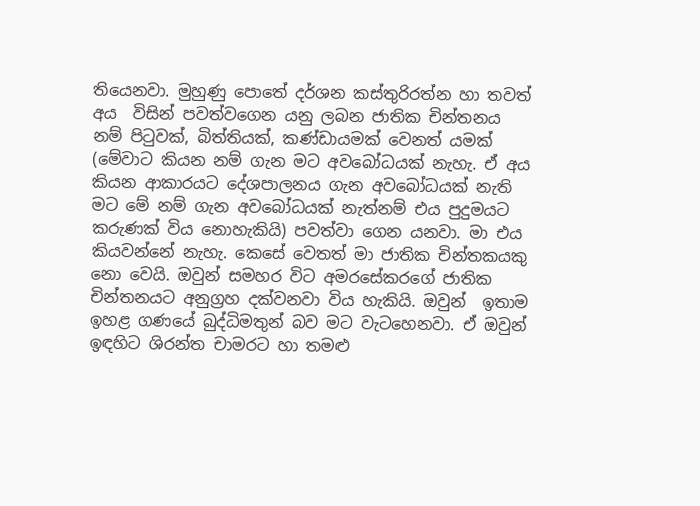තියෙනවා. මුහුණු පොතේ දර්ශන කස්තුරිරත්න හා තවත් අය  විසින් පවත්වගෙන යනු ලබන ජාතික චින්තනය නම් පිටුවක්, බිත්තියක්, කණ්ඩායමක් වෙනත් යමක් (මේවාට කියන නම් ගැන මට අවබෝධයක් නැහැ. ඒ අය කියන ආකාරයට දේශපාලනය ගැන අවබෝධයක් නැති මට මේ නම් ගැන අවබෝධයක් නැත්නම් එය පුදුමයට කරුණක් විය නොහැකියි) පවත්වා ගෙන යනවා. මා එය කියවන්නේ නැහැ. කෙසේ වෙතත් මා ජාතික චින්තකයකු නො වෙයි. ඔවුන් සමහර විට අමරසේකරගේ ජාතික චින්තනයට අනුග්‍රහ දක්වනවා විය හැකියි. ඔවුන්  ඉතාම ඉහළ ගණයේ බුද්ධිමතුන් බව මට වැටහෙනවා. ඒ ඔවුන් ඉඳහිට ශිරන්ත චාමරට හා තමළු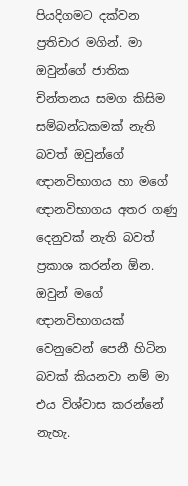පියදිගමට දක්වන ප්‍රතිචාර මගින්. මා ඔවුන්ගේ ජාතික චින්තනය සමග කිසිම සම්බන්ධකමක් නැති බවත් ඔවුන්ගේ ඥානවිභාගය හා මගේ ඥානවිභාගය අතර ගණු දෙනුවක් නැති බවත් ප්‍රකාශ කරන්න ඕන. ඔවුන් මගේ ඥානවිභාගයක් වෙනුවෙන් පෙනී හිටින බවක් කියනවා නම් මා එය විශ්වාස කරන්නේ නැහැ.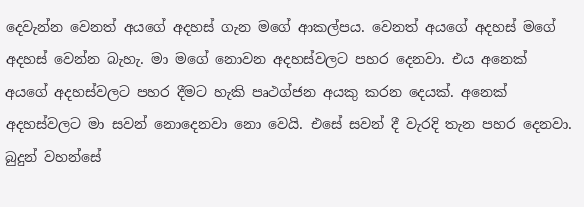දෙවැන්න වෙනත් අයගේ අදහස් ගැන මගේ ආකල්පය. වෙනත් අයගේ අදහස් මගේ අදහස් වෙන්න බැහැ. මා මගේ නොවන අදහස්වලට පහර දෙනවා. එය අනෙක් අයගේ අදහස්වලට පහර දීමට හැකි පෘථග්ජන අයකු කරන දෙයක්. අනෙක් අදහස්වලට මා සවන් නොදෙනවා නො වෙයි. එසේ සවන් දී වැරදි තැන පහර දෙනවා. බුදුන් වහන්සේ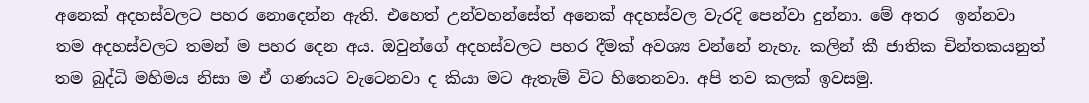අනෙක් අදහස්වලට පහර නොදෙන්න ඇති. එහෙත් උන්වහන්සේත් අනෙක් අදහස්වල වැරදි පෙන්වා දුන්නා. මේ අතර  ඉන්නවා තම අදහස්වලට තමන් ම පහර දෙන අය. ඔවුන්ගේ අදහස්වලට පහර දීමක් අවශ්‍ය වන්නේ නැහැ. කලින් කී ජාතික චින්තකයනුත් තම බුද්ධි මහිමය නිසා ම ඒ ගණයට වැටෙනවා ද කියා මට ඇතැම් විට හිතෙනවා. අපි තව කලක් ඉවසමු.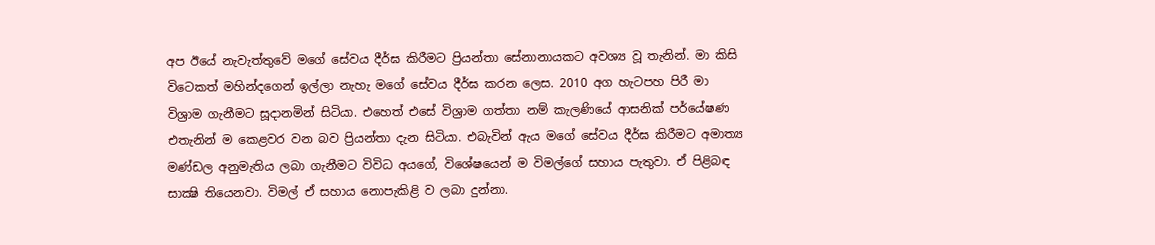අප ඊයේ නැවැත්තුවේ මගේ සේවය දීර්ඝ කිරීමට ප්‍රියන්තා සේනානායකට අවශ්‍ය වූ තැනින්. මා කිසි විටෙකත් මහින්දගෙන් ඉල්ලා නැහැ මගේ සේවය දීර්ඝ කරන ලෙස. 2010 අග හැටපහ පිරී මා විශ්‍රාම ගැනීමට සූදානමින් සිටියා. එහෙත් එසේ විශ්‍රාම ගත්තා නම් කැලණියේ ආසනික් පර්යේෂණ එතැනින් ම කෙළවර වන බව ප්‍රියන්තා දැන සිටියා. එබැවින් ඇය මගේ සේවය දීර්ඝ කිරීමට අමාත්‍ය මණ්ඩල අනුමැතිය ලබා ගැනීමට විවිධ අයගේ, විශේෂයෙන් ම විමල්ගේ සහාය පැතුවා. ඒ පිළිබඳ සාක්‍ෂි තියෙනවා. විමල් ඒ සහාය නොපැකිළි ව ලබා දුන්නා.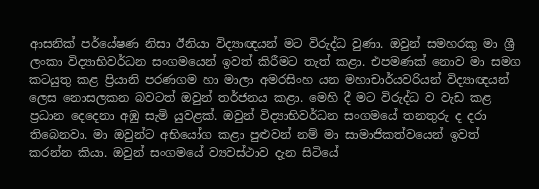ආසනික් පර්යේෂණ නිසා ඊනියා විද්‍යාඥයන් මට විරුද්ධ වුණා. ඔවුන් සමහරකු මා ශ්‍රී ලංකා විද්‍යාභිවර්ධන සංගමයෙන් ඉවත් කිරීමට තැත් කළා. එපමණක් නොව මා සමග කටයුතු කළ ප්‍රියානි පරණගම හා මාලා අමරසිංහ යන මහාචාර්යවරියන් විද්‍යාඥයන් ලෙස නොසලකන බවටත් ඔවුන් තර්ජනය කළා. මෙහි දී මට විරුද්ධ ව වැඩ කළ ප්‍රධාන දෙදෙනා අඹු සැමි යුවළක්. ඔවුන් විද්‍යාභිවර්ධන සංගමයේ තනතුරු ද දරා තිබෙනවා. මා ඔවුන්ට අභියෝග කළා පුළුවන් නම් මා සාමාජිකත්වයෙන් ඉවත් කරන්න කියා. ඔවුන් සංගමයේ ව්‍යවස්ථාව දැන සිටියේ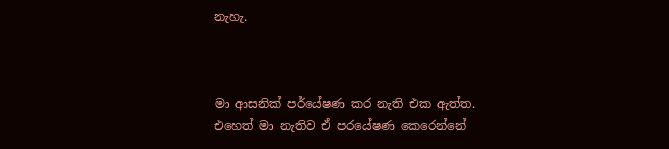නැහැ.



මා ආසනික් පර්යේෂණ කර නැති එක ඇත්ත. එහෙත් මා නැතිව ඒ පරයේෂණ කෙරෙන්නේ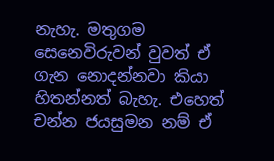නැහැ. මතුගම සෙනෙවිරුවන් වුවත් ඒ ගැන නොදන්නවා කියා හිතන්නත් බැහැ. එහෙත් චන්න ජයසුමන නම් ඒ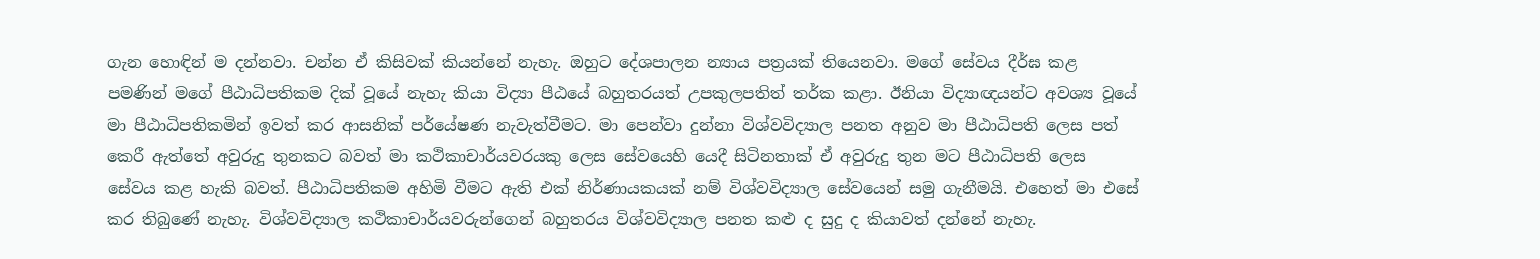ගැන හොඳින් ම දන්නවා. චන්න ඒ කිසිවක් කියන්නේ නැහැ. ඔහුට දේශපාලන න්‍යාය පත්‍රයක් තියෙනවා. මගේ සේවය දීර්ඝ කළ පමණින් මගේ පීඨාධිපතිකම දික් වූයේ නැහැ කියා විද්‍යා පීඨයේ බහුතරයත් උපකුලපතිත් තර්ක කළා. ඊනියා විද්‍යාඥයන්ට අවශ්‍ය වූයේ මා පීඨාධිපතිකමින් ඉවත් කර ආසනික් පර්යේෂණ නැවැත්වීමට. මා පෙන්වා දුන්නා විශ්වවිද්‍යාල පනත අනුව මා පීඨාධිපති ලෙස පත් කෙරී ඇත්තේ අවුරුදු තුනකට බවත් මා කථිකාචාර්යවරයකු ලෙස සේවයෙහි යෙදී සිටිනතාක් ඒ අවුරුදු තුන මට පීඨාධිපති ලෙස සේවය කළ හැකි බවත්. පීඨාධිපතිකම අහිමි වීමට ඇති එක් නිර්ණායකයක් නම් විශ්වවිද්‍යාල සේවයෙන් සමු ගැනීමයි. එහෙත් මා එසේ කර තිබුණේ නැහැ. විශ්වවිද්‍යාල කථිකාචාර්යවරුන්ගෙන් බහුතරය විශ්වවිද්‍යාල පනත කළු ද සුදු ද කියාවත් දන්නේ නැහැ.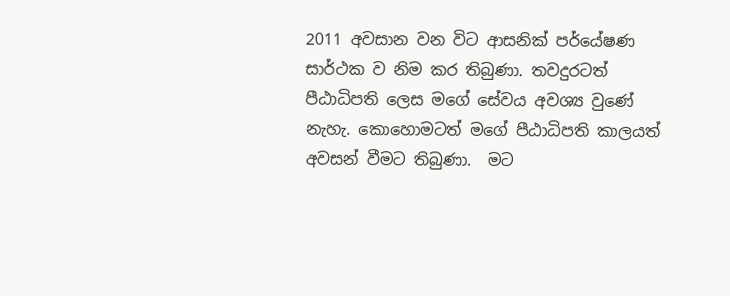2011 අවසාන වන විට ආසනික් පර්යේෂණ සාර්ථක ව නිම කර තිබුණා. තවදුරටත් පීඨාධිපති ලෙස මගේ සේවය අවශ්‍ය වුණේ නැහැ. කොහොමටත් මගේ පීඨාධිපති කාලයත් අවසන් වීමට තිබුණා.  මට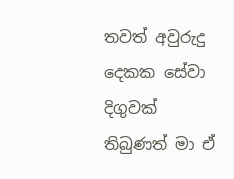තවත් අවුරුදු දෙකක සේවා දිගුවක් තිබුණත් මා ඒ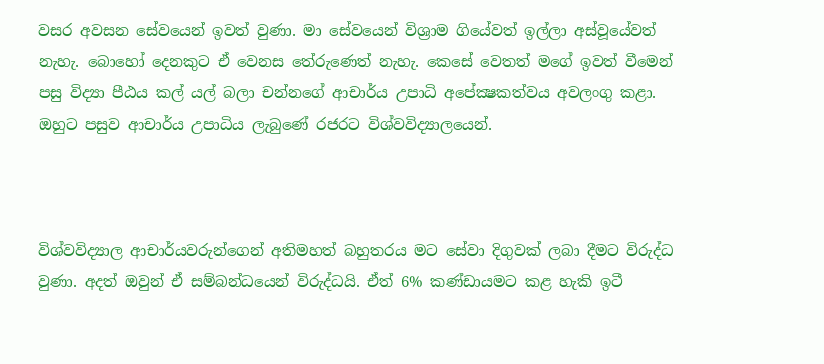වසර අවසන සේවයෙන් ඉවත් වුණා. මා සේවයෙන් විශ්‍රාම ගියේවත් ඉල්ලා අස්වූයේවත් නැහැ. බොහෝ දෙනකුට ඒ වෙනස තේරුණෙත් නැහැ. කෙසේ වෙතත් මගේ ඉවත් වීමෙන් පසු විද්‍යා පීඨය කල් යල් බලා චන්නගේ ආචාර්ය උපාධි අපේක්‍ෂකත්වය අවලංගු කළා. ඔහුට පසුව ආචාර්ය උපාධිය ලැබුණේ රජරට විශ්වවිද්‍යාලයෙන්.



විශ්වවිද්‍යාල ආචාර්යවරුන්ගෙන් අතිමහත් බහුතරය මට සේවා දිගුවක් ලබා දීමට විරුද්ධ වුණා. අදත් ඔවුන් ඒ සම්බන්ධයෙන් විරුද්ධයි. ඒත් 6% කණ්ඩායමට කළ හැකි ඉටී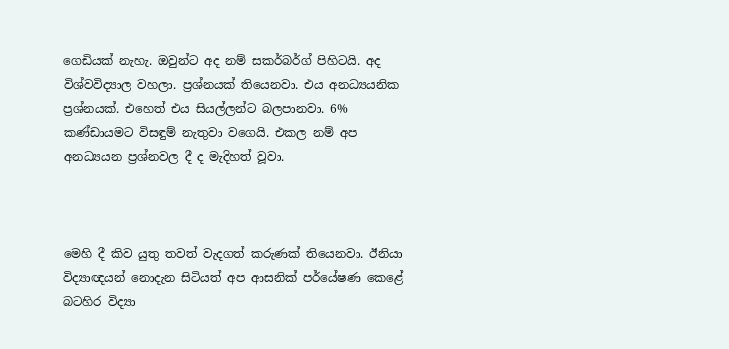ගෙඩියක් නැහැ. ඔවුන්ට අද නම් සකර්බර්ග් පිහිටයි. අද විශ්වවිද්‍යාල වහලා. ප්‍රශ්නයක් තියෙනවා. එය අනධ්‍යයනික ප්‍රශ්නයක්. එහෙත් එය සියල්ලන්ට බලපානවා. 6% කණ්ඩායමට විසඳුම් නැතුවා වගෙයි. එකල නම් අප අනධ්‍යයන ප්‍රශ්නවල දී ද මැදිහත් වූවා.



මෙහි දී කිව යුතු තවත් වැදගත් කරුණක් තියෙනවා. ඊනියා විද්‍යාඥයන් නොදැන සිටියත් අප ආසනික් පර්යේෂණ කෙළේ බටහිර විද්‍යා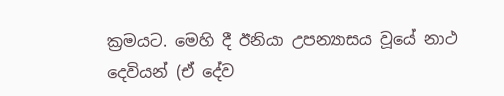ක්‍රමයට. මෙහි දී ඊනියා උපන්‍යාසය වූයේ නාථ දෙවියන් (ඒ දේව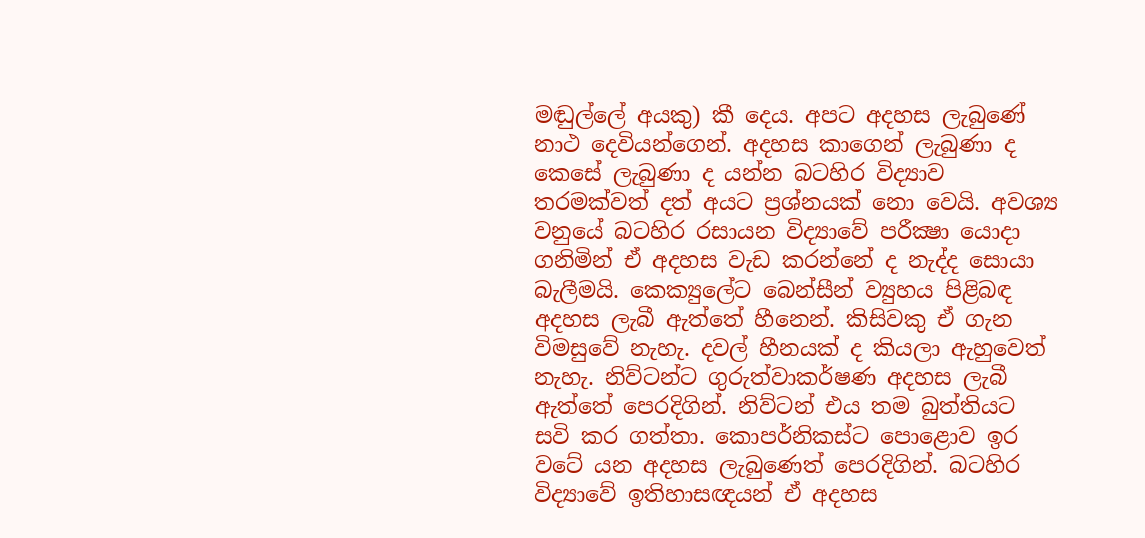මඬුල්ලේ අයකු) කී දෙය. අපට අදහස ලැබුණේ නාථ දෙවියන්ගෙන්. අදහස කාගෙන් ලැබුණා ද කෙසේ ලැබුණා ද යන්න බටහිර විද්‍යාව තරමක්වත් දත් අයට ප්‍රශ්නයක් නො වෙයි. අවශ්‍ය වනුයේ බටහිර රසායන විද්‍යාවේ පරීක්‍ෂා යොදා ගනිමින් ඒ අදහස වැඩ කරන්නේ ද නැද්ද සොයා බැලීමයි. කෙක්‍යුලේට බෙන්සීන් ව්‍යුහය පිළිබඳ අදහස ලැබී ඇත්තේ හීනෙන්. කිසිවකු ඒ ගැන විමසුවේ නැහැ. දවල් හීනයක් ද කියලා ඇහුවෙත් නැහැ. නිව්ටන්ට ගුරුත්වාකර්ෂණ අදහස ලැබී ඇත්තේ පෙරදිගින්. නිව්ටන් එය තම බුත්තියට සවි කර ගත්තා. කොපර්නිකස්ට පොළොව ඉර වටේ යන අදහස ලැබුණෙත් පෙරදිගින්. බටහිර විද්‍යාවේ ඉතිහාසඥයන් ඒ අදහස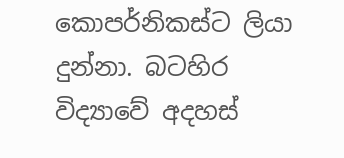කොපර්නිකස්ට ලියා දුන්නා. බටහිර විද්‍යාවේ අදහස්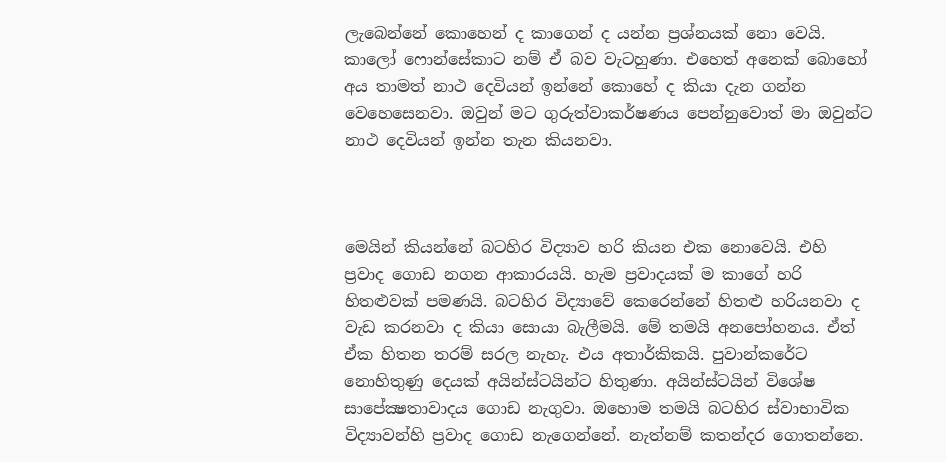ලැබෙන්නේ කොහෙන් ද කාගෙන් ද යන්න ප්‍රශ්නයක් නො වෙයි. කාලෝ ෆොන්සේකාට නම් ඒ බව වැටහුණා. එහෙත් අනෙක් බොහෝ අය තාමත් නාථ දෙවියන් ඉන්නේ කොහේ ද කියා දැන ගන්න වෙහෙසෙනවා. ඔවුන් මට ගුරුත්වාකර්ෂණය පෙන්නුවොත් මා ඔවුන්ට නාථ දෙවියන් ඉන්න තැන කියනවා.



මෙයින් කියන්නේ බටහිර විද්‍යාව හරි කියන එක නොවෙයි. එහි ප්‍රවාද ගොඩ නගන ආකාරයයි. හැම ප්‍රවාදයක් ම කාගේ හරි හිතළුවක් පමණයි. බටහිර විද්‍යාවේ කෙරෙන්නේ හිතළු හරියනවා ද වැඩ කරනවා ද කියා සොයා බැලීමයි. මේ තමයි අනපෝහනය. ඒත් ඒක හිතන තරම් සරල නැහැ. එය අතාර්කිකයි. පුවාන්කරේට නොහිතුණු දෙයක් අයින්ස්ටයින්ට හිතුණා. අයින්ස්ටයින් විශේෂ සාපේක්‍ෂතාවාදය ගොඩ නැගුවා. ඔහොම තමයි බටහිර ස්වාභාවික විද්‍යාවන්හි ප්‍රවාද ගොඩ නැගෙන්නේ. නැත්නම් කතන්දර ගොතන්නෙ.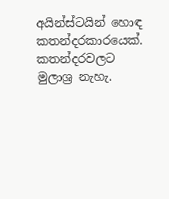අයින්ස්ටයින් හොඳ කතන්දරකාරයෙක්. කතන්දරවලට මුලාශ්‍ර නැහැ.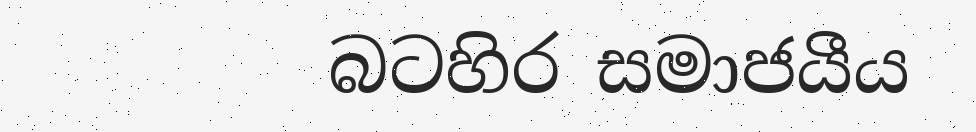බටහිර සමාජයීය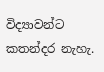විද්‍යාවන්ට කතන්දර නැහැ.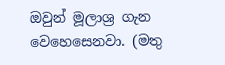ඔවුන් මූලාශ්‍ර ගැන වෙහෙසෙනවා. (මතු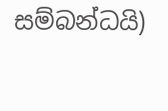සම්බන්ධයි)